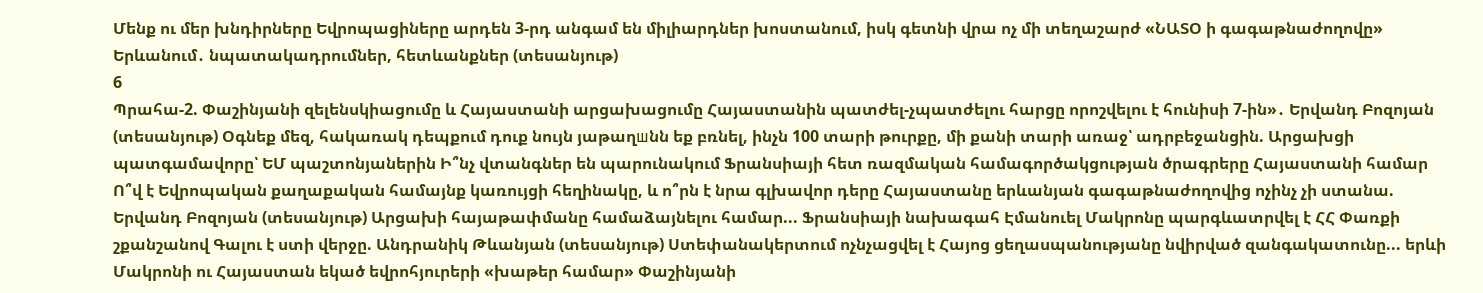Մենք ու մեր խնդիրները Եվրոպացիները արդեն 3-րդ անգամ են միլիարդներ խոստանում, իսկ գետնի վրա ոչ մի տեղաշարժ «ՆԱՏՕ ի գագաթնաժողովը» Երևանում․ նպատակադրումներ, հետևանքներ (տեսանյութ)
6
Պրահա-2. Փաշինյանի զելենսկիացումը և Հայաստանի արցախացումը Հայաստանին պատժել-չպատժելու հարցը որոշվելու է հունիսի 7-ին»․ Երվանդ Բոզոյան (տեսանյութ) Օգնեք մեզ, հակառակ դեպքում դուք նույն յաթաղшնն եք բռնել, ինչն 100 տարի թուրքը, մի քանի տարի առաջ՝ ադրբեջանցին. Արցախցի պատգամավորը՝ ԵՄ պաշտոնյաներին Ի՞նչ վտանգներ են պարունակում Ֆրանսիայի հետ ռազմական համագործակցության ծրագրերը Հայաստանի համար Ո՞վ է Եվրոպական քաղաքական համայնք կառույցի հեղինակը, և ո՞րն է նրա գլխավոր դերը Հայաստանը երևանյան գագաթնաժողովից ոչինչ չի ստանա. Երվանդ Բոզոյան (տեսանյութ) Արցախի հայաթափմանը համաձայնելու համար... Ֆրանսիայի նախագահ Էմանուել Մակրոնը պարգևատրվել է ՀՀ Փառքի շքանշանով Գալու է ստի վերջը. Անդրանիկ Թևանյան (տեսանյութ) Ստեփանակերտում ոչնչացվել է Հայոց ցեղասպանությանը նվիրված զանգակատունը... երևի Մակրոնի ու Հայաստան եկած եվրոհյուրերի «խաթեր համար» Փաշինյանի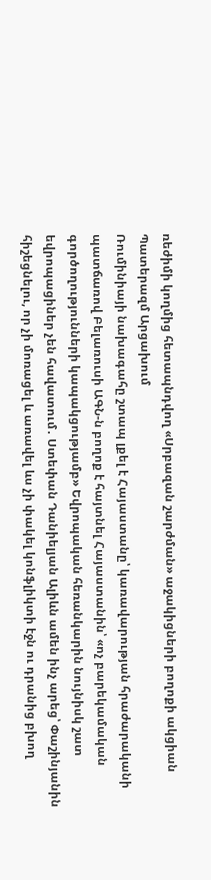ռեժիմի կողմից հետապնդվող «Սրբազան շարժման» աջակիցների բողոքի ակցիան Պատերազմ Արցախում
Ռումինիայի նախագահը շտապ լքել է Հայաստանը՝ կառավարության հրաժարականի պատճառով Բելառուսի ԱԳՆ-ն բողոք է հայտնել Հայաստանին՝ «ոչ բարեկամական գործողությունների կապակցությամբ» Եվրոպական հեռանկարին նույնիսկ շատ եվրոպացիներ չեն հավատում․ Ստեփան Դանիելյան Ալիևն ամեն ինչ արեց՝ Փաշինյանին հիշեցնելու, որ չի մոռացել և առավել ևս չի փակել կոնֆլիկտի էջն ու դրանից բխող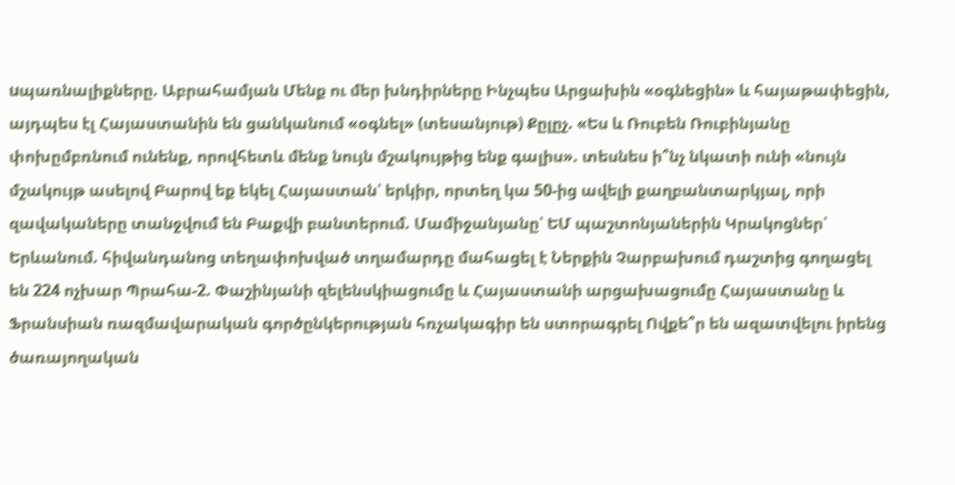uպառնալիքները. Աբրահամյան Մենք ու մեր խնդիրները Ինչպես Արցախին «օգնեցին» և հայաթափեցին, այդպես էլ Հայաստանին են ցանկանում «օգնել» (տեսանյութ) Քըլըչ. «Ես և Ռուբեն Ռուբինյանը փոխըմբռնում ունենք, որովհետև մենք նույն մշակույթից ենք գալիս». տեսնես ի՞նչ նկատի ունի «նույն մշակույթ ասելով Բարով եք եկել Հայաստան՝ երկիր, որտեղ կա 50-ից ավելի քաղբանտարկյալ, որի զավակաները տանջվում են Բաքվի բանտերում. Մամիջանյանը՝ ԵՄ պաշտոնյաներին Կրակոցներ՝ Երևանում. հիվանդանոց տեղափոխված տղամարդը մահացել է Ներքին Չարբախում դաշտից գողացել են 224 ոչխար Պրահա-2. Փաշինյանի զելենսկիացումը և Հայաստանի արցախացումը Հայաստանը և Ֆրանսիան ռազմավարական գործընկերության հռչակագիր են ստորագրել Ովքե՞ր են ազատվելու իրենց ծառայողական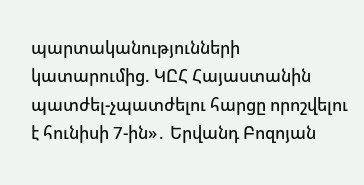պարտականությունների կատարումից. ԿԸՀ Հայաստանին պատժել-չպատժելու հարցը որոշվելու է հունիսի 7-ին»․ Երվանդ Բոզոյան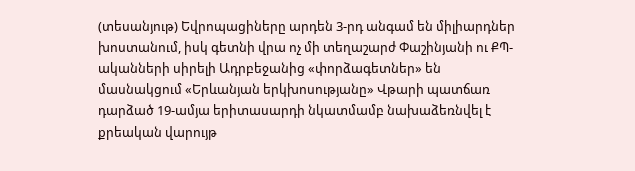(տեսանյութ) Եվրոպացիները արդեն 3-րդ անգամ են միլիարդներ խոստանում, իսկ գետնի վրա ոչ մի տեղաշարժ Փաշինյանի ու ՔՊ-ականների սիրելի Ադրբեջանից «փորձագետներ» են մասնակցում «Երևանյան երկխոսությանը» Վթարի պատճառ դարձած 19-ամյա երիտասարդի նկատմամբ նախաձեռնվել է քրեական վարույթ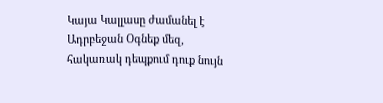Կայա Կալլասը ժամանել է Ադրբեջան Օգնեք մեզ, հակառակ դեպքում դուք նույն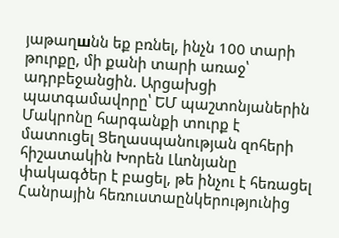յաթաղшնն եք բռնել, ինչն 100 տարի թուրքը, մի քանի տարի առաջ՝ ադրբեջանցին. Արցախցի պատգամավորը՝ ԵՄ պաշտոնյաներին Մակրոնը հարգանքի տուրք է մատուցել Ցեղասպանության զոհերի հիշատակին Խորեն Լևոնյանը փակագծեր է բացել, թե ինչու է հեռացել Հանրային հեռուստաընկերությունից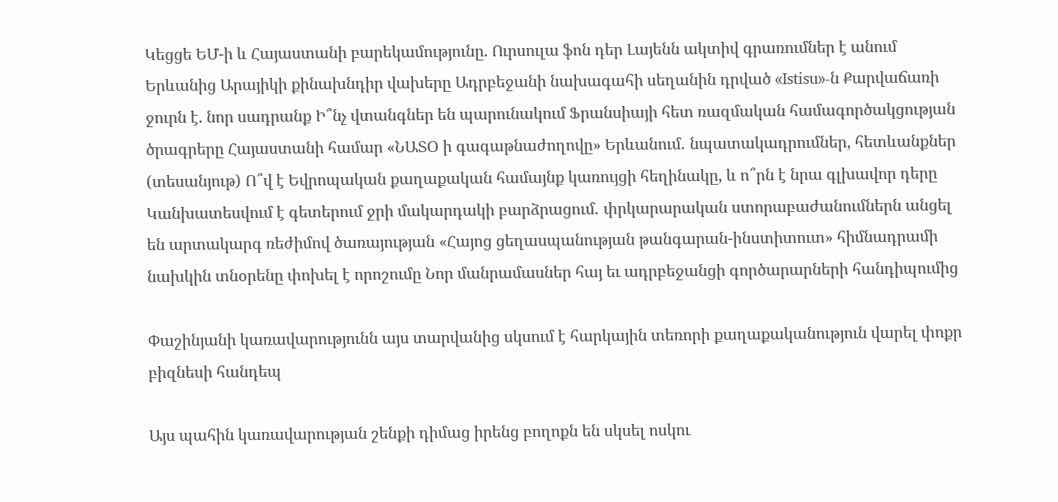Կեցցե ԵՄ-ի և Հայաստանի բարեկամությունը. Ուրսուլա ֆոն դեր Լայենն ակտիվ գրառումներ է անում Երևանից Արայիկի քինախնդիր վախերը Ադրբեջանի նախագահի սեղանին դրված «Istisu»-ն Քարվաճառի ջուրն է. նոր սադրանք Ի՞նչ վտանգներ են պարունակում Ֆրանսիայի հետ ռազմական համագործակցության ծրագրերը Հայաստանի համար «ՆԱՏՕ ի գագաթնաժողովը» Երևանում․ նպատակադրումներ, հետևանքներ (տեսանյութ) Ո՞վ է Եվրոպական քաղաքական համայնք կառույցի հեղինակը, և ո՞րն է նրա գլխավոր դերը Կանխատեսվում է գետերում ջրի մակարդակի բարձրացում․ փրկարարական ստորաբաժանումներն անցել են արտակարգ ռեժիմով ծառայության «Հայոց ցեղասպանության թանգարան-ինստիտուտ» հիմնադրամի նախկին տնօրենը փոխել է որոշումը Նոր մանրամասներ հայ եւ ադրբեջանցի գործարարների հանդիպումից

Փաշինյանի կառավարությունն այս տարվանից սկսում է հարկային տեռորի քաղաքականություն վարել փոքր բիզնեսի հանդեպ

Այս պահին կառավարության շենքի դիմաց իրենց բողոքն են սկսել ոսկու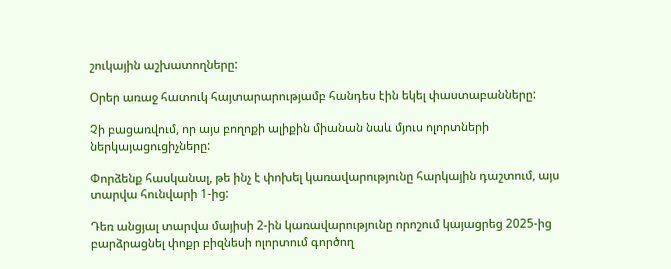շուկային աշխատողները:

Օրեր առաջ հատուկ հայտարարությամբ հանդես էին եկել փաստաբանները:

Չի բացառվում, որ այս բողոքի ալիքին միանան նաև մյուս ոլորտների ներկայացուցիչները:

Փորձենք հասկանալ, թե ինչ է փոխել կառավարությունը հարկային դաշտում, այս տարվա հունվարի 1-ից:

Դեռ անցյալ տարվա մայիսի 2-ին կառավարությունը որոշում կայացրեց 2025-ից բարձրացնել փոքր բիզնեսի ոլորտում գործող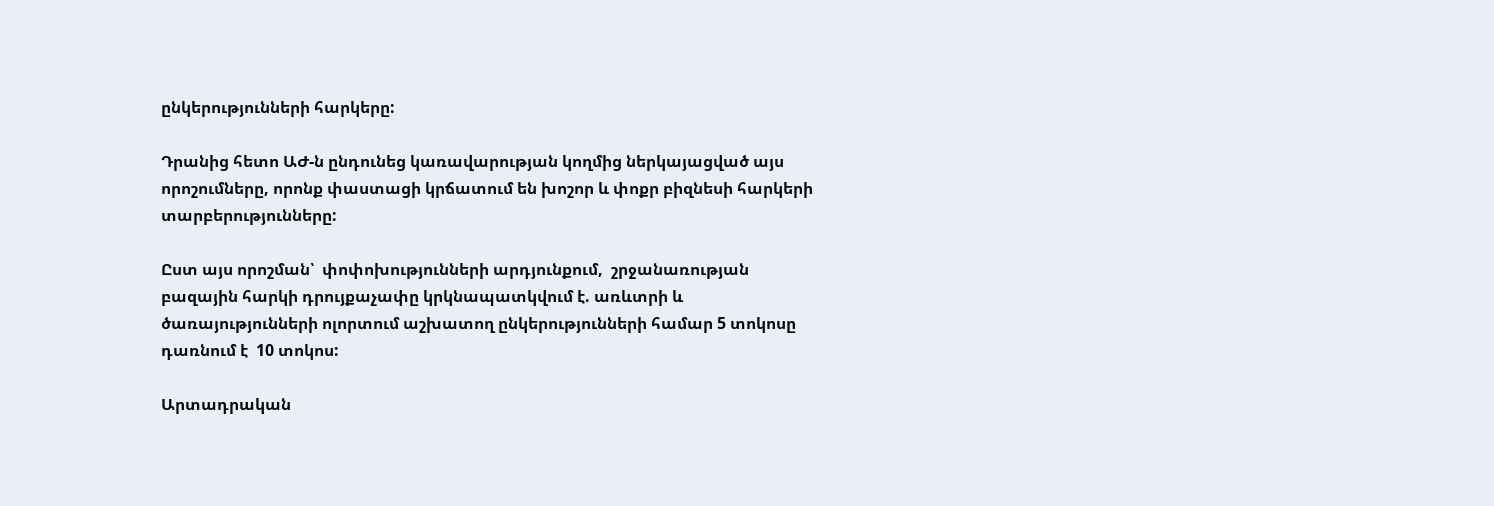ընկերությունների հարկերը:

Դրանից հետո ԱԺ-ն ընդունեց կառավարության կողմից ներկայացված այս որոշումները, որոնք փաստացի կրճատում են խոշոր և փոքր բիզնեսի հարկերի տարբերությունները:

Ըստ այս որոշման՝  փոփոխությունների արդյունքում,  շրջանառության   բազային հարկի դրույքաչափը կրկնապատկվում է. առևտրի և ծառայությունների ոլորտում աշխատող ընկերությունների համար 5 տոկոսը դառնում է  10 տոկոս:

Արտադրական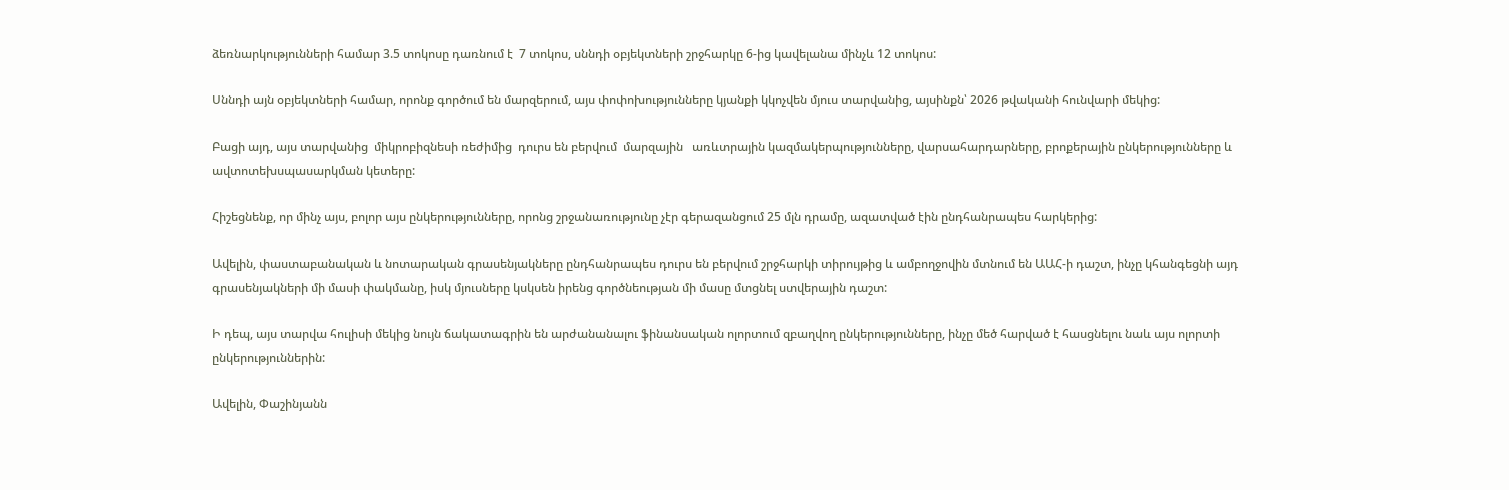ձեռնարկությունների համար 3.5 տոկոսը դառնում է  7 տոկոս, սննդի օբյեկտների շրջհարկը 6-ից կավելանա մինչև 12 տոկոս:

Սննդի այն օբյեկտների համար, որոնք գործում են մարզերում, այս փոփոխությունները կյանքի կկոչվեն մյուս տարվանից, այսինքն՝ 2026 թվականի հունվարի մեկից:

Բացի այդ, այս տարվանից  միկրոբիզնեսի ռեժիմից  դուրս են բերվում  մարզային   առևտրային կազմակերպությունները, վարսահարդարները, բրոքերային ընկերությունները և ավտոտեխսպասարկման կետերը:

Հիշեցնենք, որ մինչ այս, բոլոր այս ընկերությունները, որոնց շրջանառությունը չէր գերազանցում 25 մլն դրամը, ազատված էին ընդհանրապես հարկերից:

Ավելին, փաստաբանական և նոտարական գրասենյակները ընդհանրապես դուրս են բերվում շրջհարկի տիրույթից և ամբողջովին մտնում են ԱԱՀ-ի դաշտ, ինչը կհանգեցնի այդ գրասենյակների մի մասի փակմանը, իսկ մյուսները կսկսեն իրենց գործնեության մի մասը մտցնել ստվերային դաշտ:

Ի դեպ, այս տարվա հուլիսի մեկից նույն ճակատագրին են արժանանալու ֆինանսական ոլորտում զբաղվող ընկերությունները, ինչը մեծ հարված է հասցնելու նաև այս ոլորտի ընկերություններին:

Ավելին, Փաշինյանն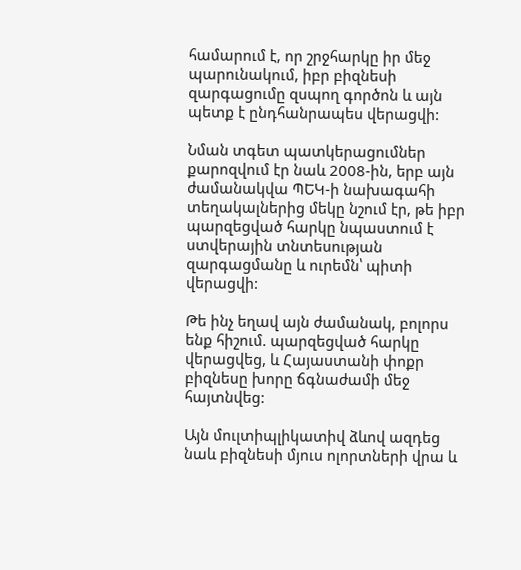համարում է, որ շրջհարկը իր մեջ պարունակում, իբր բիզնեսի զարգացումը զսպող գործոն և այն պետք է ընդհանրապես վերացվի:

Նման տգետ պատկերացումներ քարոզվում էր նաև 2008-ին, երբ այն ժամանակվա ՊԵԿ-ի նախագահի տեղակալներից մեկը նշում էր, թե իբր պարզեցված հարկը նպաստում է ստվերային տնտեսության զարգացմանը և ուրեմն՝ պիտի վերացվի:

Թե ինչ եղավ այն ժամանակ, բոլորս ենք հիշում. պարզեցված հարկը վերացվեց, և Հայաստանի փոքր բիզնեսը խորը ճգնաժամի մեջ հայտնվեց:

Այն մուլտիպլիկատիվ ձևով ազդեց նաև բիզնեսի մյուս ոլորտների վրա և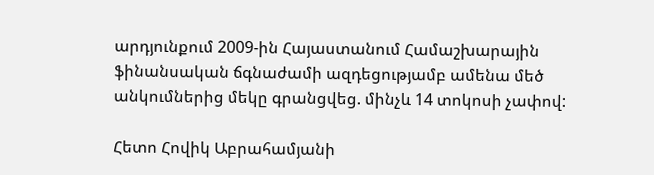արդյունքում 2009-ին Հայաստանում Համաշխարային ֆինանսական ճգնաժամի ազդեցությամբ ամենա մեծ անկումներից մեկը գրանցվեց. մինչև 14 տոկոսի չափով:

Հետո Հովիկ Աբրահամյանի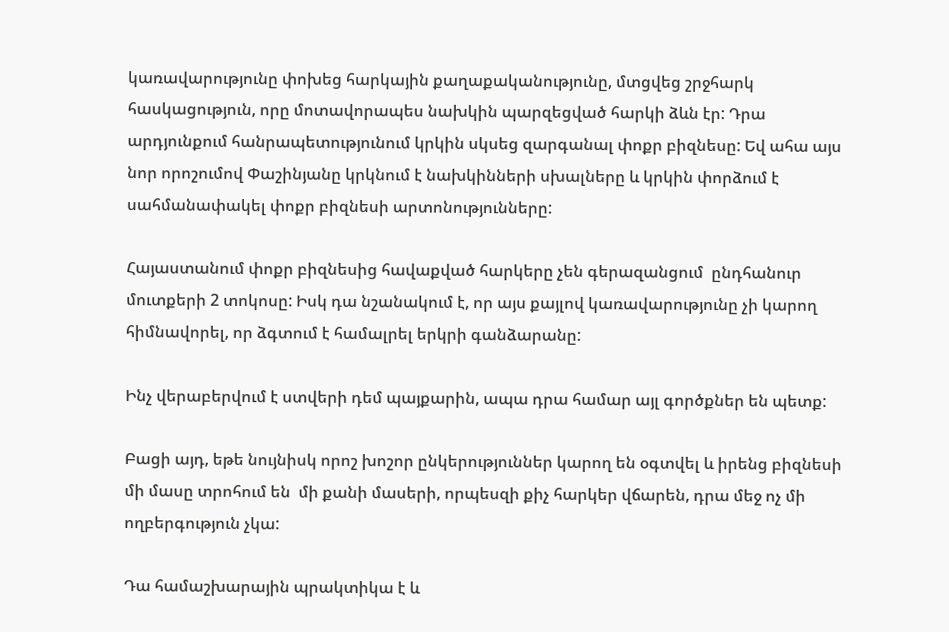կառավարությունը փոխեց հարկային քաղաքականությունը, մտցվեց շրջհարկ հասկացություն, որը մոտավորապես նախկին պարզեցված հարկի ձևն էր: Դրա արդյունքում հանրապետությունում կրկին սկսեց զարգանալ փոքր բիզնեսը: Եվ ահա այս նոր որոշումով Փաշինյանը կրկնում է նախկինների սխալները և կրկին փորձում է սահմանափակել փոքր բիզնեսի արտոնությունները:

Հայաստանում փոքր բիզնեսից հավաքված հարկերը չեն գերազանցում  ընդհանուր մուտքերի 2 տոկոսը: Իսկ դա նշանակում է, որ այս քայլով կառավարությունը չի կարող հիմնավորել, որ ձգտում է համալրել երկրի գանձարանը:

Ինչ վերաբերվում է ստվերի դեմ պայքարին, ապա դրա համար այլ գործքներ են պետք:

Բացի այդ, եթե նույնիսկ որոշ խոշոր ընկերություններ կարող են օգտվել և իրենց բիզնեսի մի մասը տրոհում են  մի քանի մասերի, որպեսզի քիչ հարկեր վճարեն, դրա մեջ ոչ մի ողբերգություն չկա:

Դա համաշխարային պրակտիկա է և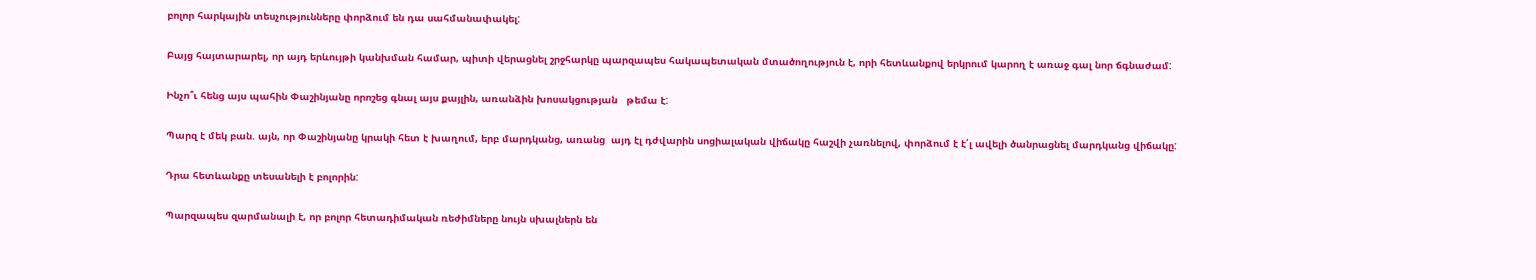բոլոր հարկային տեսչությունները փորձում են դա սահմանափակել:

Բայց հայտարարել, որ այդ երևույթի կանխման համար, պիտի վերացնել շրջհարկը պարզապես հակապետական մտածողություն է, որի հետևանքով երկրում կարող է առաջ գալ նոր ճգնաժամ:

Ինչո՞ւ հենց այս պահին Փաշինյանը որոշեց գնալ այս քայլին, առանձին խոսակցության   թեմա է:

Պարզ է մեկ բան. այն, որ Փաշինյանը կրակի հետ է խաղում, երբ մարդկանց, առանց  այդ էլ դժվարին սոցիալական վիճակը հաշվի չառնելով, փորձում է է՛լ ավելի ծանրացնել մարդկանց վիճակը:

Դրա հետևանքը տեսանելի է բոլորին:

Պարզապես զարմանալի է, որ բոլոր հետադիմական ռեժիմները նույն սխալներն են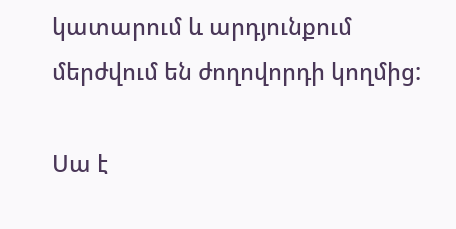կատարում և արդյունքում մերժվում են ժողովորդի կողմից:

Սա է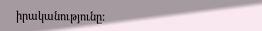իրականությունը: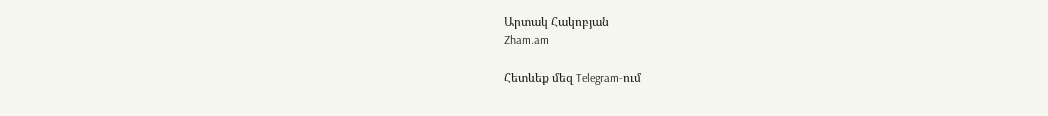Արտակ Հակոբյան
Zham.am

Հետևեք մեզ Telegram-ում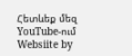Հետևեք մեզ YouTube-ում
Websiite by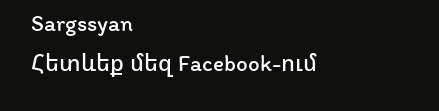Sargssyan
Հետևեք մեզ Facebook-ում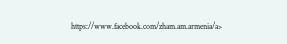https://www.facebook.com/zham.am.armenia/a>